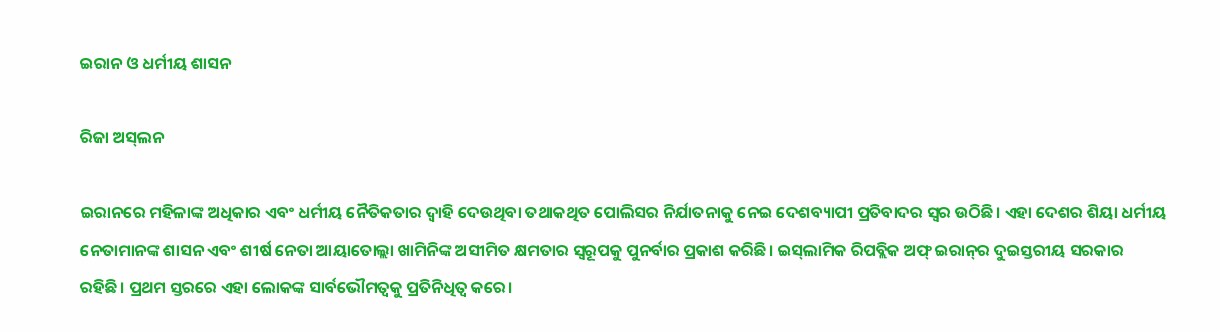ଇରାନ ଓ ଧର୍ମୀୟ ଶାସନ

ରିଜା ଅସ୍‌ଲନ

ଇରାନରେ ମହିଳାଙ୍କ ଅଧିକାର ଏବଂ ଧର୍ମୀୟ ନୈତିକତାର ଦ୍ୱାହି ଦେଉଥିବା ତଥାକଥିତ ପୋଲିସର ନିର୍ଯାତନାକୁ ନେଇ ଦେଶବ୍ୟାପୀ ପ୍ରତିବାଦର ସ୍ବର ଉଠିଛି। ଏହା ଦେଶର ଶିୟା ଧର୍ମୀୟ ନେତାମାନଙ୍କ ଶାସନ ଏବଂ ଶୀର୍ଷ ନେତା ଆୟାତୋଲ୍ଲା ଖାମିନିଙ୍କ ଅସୀମିତ କ୍ଷମତାର ସ୍ବରୂପକୁ ପୁନର୍ବାର ପ୍ରକାଶ କରିଛି। ଇସ୍‌ଲାମିକ ରିପବ୍ଲିକ ଅଫ୍‌ ଇରାନ୍‌ର ଦୁଇସ୍ତରୀୟ ସରକାର ରହିଛି। ପ୍ରଥମ ସ୍ତରରେ ଏହା ଲୋକଙ୍କ ସାର୍ବଭୌମତ୍ୱକୁ ପ୍ରତିନିଧିତ୍ୱ କରେ।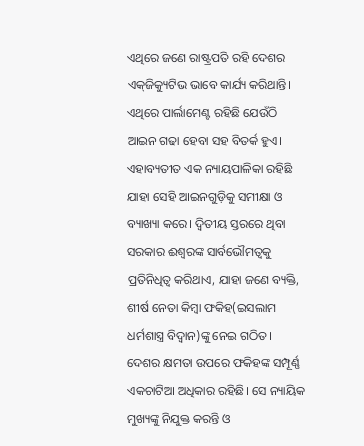ଏଥିରେ ଜଣେ ରାଷ୍ଟ୍ରପତି ରହି ଦେଶର ଏକ୍‌ଜିକ୍ୟୁଟିଭ ଭାବେ କାର୍ଯ୍ୟ କରିଥାନ୍ତି। ଏଥିରେ ପାର୍ଲାମେଣ୍ଟ ରହିଛି ଯେଉଁଠି ଆଇନ ଗଢା ହେବା ସହ ବିତର୍କ ହୁଏ। ଏହାବ୍ୟତୀତ ଏକ ନ୍ୟାୟପାଳିକା ରହିଛି ଯାହା ସେହି ଆଇନଗୁଡ଼ିକୁ ସମୀକ୍ଷା ଓ ବ୍ୟାଖ୍ୟା କରେ। ଦ୍ୱିତୀୟ ସ୍ତରରେ ଥିବା ସରକାର ଈଶ୍ୱରଙ୍କ ସାର୍ବଭୌମତ୍ୱକୁ ପ୍ରତିନିଧିତ୍ୱ କରିଥାଏ, ଯାହା ଜଣେ ବ୍ୟକ୍ତି, ଶୀର୍ଷ ନେତା କିମ୍ବା ଫକିହ(ଇସଲାମ ଧର୍ମଶାସ୍ତ୍ର ବିଦ୍ୱାନ)ଙ୍କୁ ନେଇ ଗଠିତ।
ଦେଶର କ୍ଷମତା ଉପରେ ଫକିହଙ୍କ ସମ୍ପୂର୍ଣ୍ଣ ଏକଚାଟିଆ ଅଧିକାର ରହିଛି। ସେ ନ୍ୟାୟିକ ମୁଖ୍ୟଙ୍କୁ ନିଯୁକ୍ତ କରନ୍ତି ଓ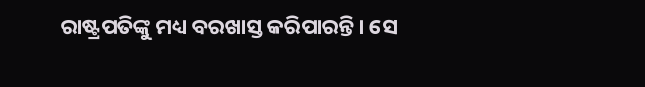ରାଷ୍ଟ୍ରପତିଙ୍କୁ ମଧ୍ୟ ବରଖାସ୍ତ କରିପାରନ୍ତି। ସେ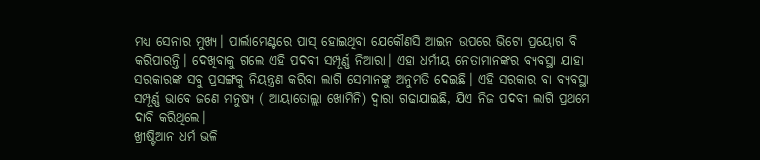ମଧ୍ୟ ସେନାର ମୁଖ୍ୟ। ପାର୍ଲାମେଣ୍ଟରେ ପାସ୍‌ ହୋଇଥିବା ଯେକୌଣସି ଆଇନ ଉପରେ ଭିଟୋ ପ୍ରୟୋଗ ବି କରିପାରନ୍ତି। ଦେଖିବାକୁ ଗଲେ ଏହି ପଦବୀ ସମ୍ପୂର୍ଣ୍ଣ ନିଆରା। ଏହା ଧର୍ମୀୟ ନେତାମାନଙ୍କର ବ୍ୟବସ୍ଥା ଯାହା ସରକାରଙ୍କ ସବୁ ପ୍ରସଙ୍ଗକୁ ନିୟନ୍ତ୍ରଣ କରିବା ଲାଗି ସେମାନଙ୍କୁ ଅନୁମତି ଦେଇଛି। ଏହି ସରକାର ବା ବ୍ୟବସ୍ଥା ସମ୍ପୂର୍ଣ୍ଣ ଭାବେ ଜଣେ ମନୁଷ୍ୟ ( ଆୟାତୋଲ୍ଲା ଖୋମିନି) ଦ୍ୱାରା ଗଢାଯାଇଛି, ଯିଏ ନିଜ ପଦବୀ ଲାଗି ପ୍ରଥମେ ଦାବି କରିଥିଲେ।
ଖ୍ରୀଷ୍ଟିଆନ ଧର୍ମ ଭଳି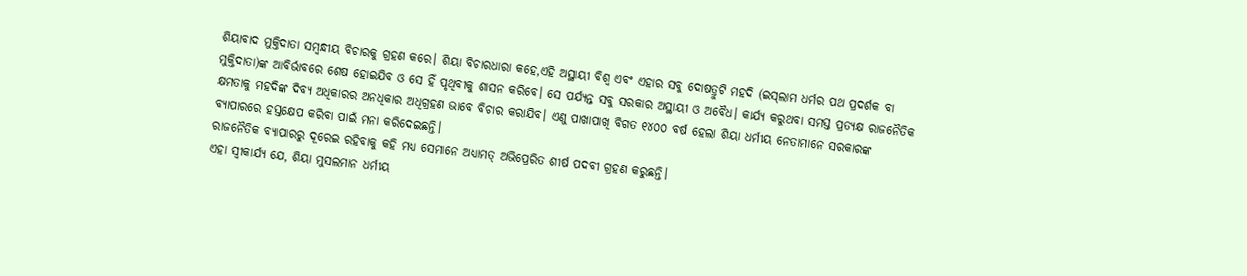ଶିୟାବାଦ ମୁକ୍ତିଦାତା ସମ୍ବନ୍ଧୀୟ ବିଚାରକୁ ଗ୍ରହଣ କରେ। ଶିୟା ବିଚାରଧାରା କହେ,ଏହି ଅସ୍ଥାୟୀ ବିଶ୍ୱ ଏବଂ ଏହାର ସବୁ ଦୋଷତ୍ରୁଟି ମହଦି (ଇସ୍‌ଲାମ ଧର୍ମର ପଥ ପ୍ରଦର୍ଶକ ବା ମୁକ୍ତିଦାତା)ଙ୍କ ଆବିର୍ଭାବରେ ଶେଷ ହୋଇଯିବ ଓ ସେ ହିଁ ପୃଥିବୀକୁ ଶାସନ କରିବେ। ସେ ପର୍ଯ୍ୟନ୍ତ ସବୁ ସରକାର ଅସ୍ଥାୟୀ ଓ ଅବୈଧ। କାର୍ଯ୍ୟ କରୁଥବା ସମସ୍ତ ପ୍ରତ୍ୟକ୍ଷ ରାଜନୈତିକ କ୍ଷମତାକୁ ମହଦିଙ୍କ ଦିବ୍ୟ ଅଧିକାରର ଅନଧିକାର ଅଧିଗ୍ରହଣ ଭାବେ ବିଚାର କରାଯିବ। ଏଣୁ ପାଖାପାଖି ବିଗତ ୧୪୦୦ ବର୍ଷ ହେଲା ଶିୟା ଧର୍ମୀୟ ନେତାମାନେ ସରକାରଙ୍କ ବ୍ୟାପାରରେ ହସ୍ତକ୍ଷେପ କରିବା ପାଇଁ ମନା କରିଦେଇଛନ୍ତି।
ରାଜନୈତିକ ବ୍ୟାପାରରୁ ଦୂରେଇ ରହିବାକୁ କହି ମଧ୍ୟ ସେମାନେ ଅଧ୍ୟାମତ୍ ଅଭିପ୍ରେରିତ ଶୀର୍ଷ ପଦବୀ ଗ୍ରହଣ କରୁଛନ୍ତି।
ଏହା ସ୍ବୀକାର୍ଯ୍ୟ ଯେ, ଶିୟା ମୁସଲମାନ ଧର୍ମୀୟ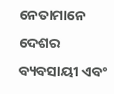ନେତାମାନେ ଦେଶର ବ୍ୟବସାୟୀ ଏବଂ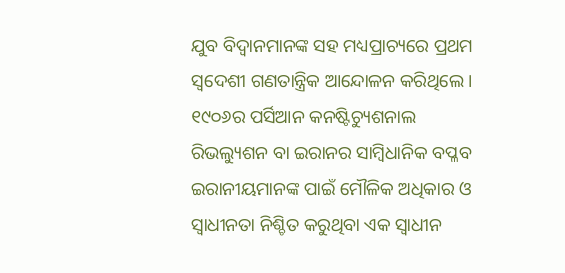ଯୁବ ବିଦ୍ୱାନମାନଙ୍କ ସହ ମଧ୍ୟପ୍ରାଚ୍ୟରେ ପ୍ରଥମ ସ୍ବଦେଶୀ ଗଣତାନ୍ତ୍ରିକ ଆନ୍ଦୋଳନ କରିଥିଲେ। ୧୯୦୬ର ପର୍ସିଆନ କନଷ୍ଟିଚ୍ୟୁଶନାଲ ରିଭଲ୍ୟୁଶନ ବା ଇରାନର ସାମ୍ବିଧାନିକ ବପ୍ଳବ ଇରାନୀୟମାନଙ୍କ ପାଇଁ ମୌଳିକ ଅଧିକାର ଓ ସ୍ବାଧୀନତା ନିଶ୍ଚିତ କରୁଥିବା ଏକ ସ୍ବାଧୀନ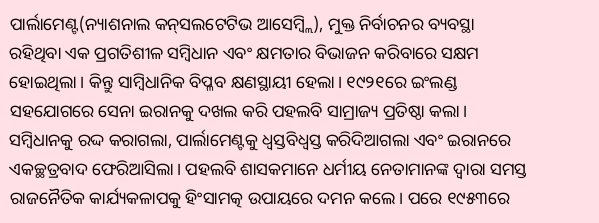ପାର୍ଲାମେଣ୍ଟ(ନ୍ୟାଶନାଲ କନ୍‌ସଲଟେଟିଭ ଆସେମ୍ବ୍ଲି), ମୁକ୍ତ ନିର୍ବାଚନର ବ୍ୟବସ୍ଥା ରହିଥିବା ଏକ ପ୍ରଗତିଶୀଳ ସମ୍ବିଧାନ ଏବଂ କ୍ଷମତାର ବିଭାଜନ କରିବାରେ ସକ୍ଷମ ହୋଇଥିଲା। କିନ୍ତୁ ସାମ୍ବିଧାନିକ ବିପ୍ଳବ କ୍ଷଣସ୍ଥାୟୀ ହେଲା। ୧୯୨୧ରେ ଇଂଲଣ୍ଡ ସହଯୋଗରେ ସେନା ଇରାନକୁ ଦଖଲ କରି ପହଲବି ସାମ୍ରାଜ୍ୟ ପ୍ରତିଷ୍ଠା କଲା। ସମ୍ବିଧାନକୁ ରଦ୍ଦ କରାଗଲା, ପାର୍ଲାମେଣ୍ଟକୁ ଧ୍ୱସ୍ତବିଧ୍ୱସ୍ତ କରିଦିଆଗଲା ଏବଂ ଇରାନରେ ଏକଚ୍ଛତ୍ରବାଦ ଫେରିଆସିଲା। ପହଲବି ଶାସକମାନେ ଧର୍ମୀୟ ନେତାମାନଙ୍କ ଦ୍ୱାରା ସମସ୍ତ ରାଜନୈତିକ କାର୍ଯ୍ୟକଳାପକୁ ହିଂସାମତ୍କ ଉପାୟରେ ଦମନ କଲେ। ପରେ ୧୯୫୩ରେ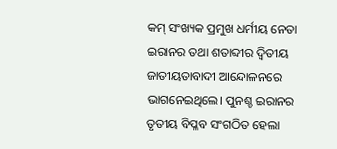କମ୍‌ ସଂଖ୍ୟକ ପ୍ରମୁଖ ଧର୍ମୀୟ ନେତା ଇରାନର ତଥା ଶତାବ୍ଦୀର ଦ୍ୱିତୀୟ ଜାତୀୟତାବାଦୀ ଆନ୍ଦୋଳନରେ ଭାଗନେଇଥିଲେ। ପୁନଶ୍ଚ ଇରାନର ତୃତୀୟ ବିପ୍ଳବ ସଂଗଠିତ ହେଲା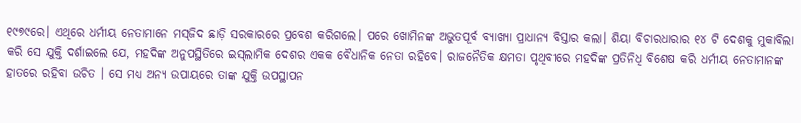୧୯୭୯ରେ। ଏଥିରେ ଧର୍ମୀୟ ନେତାମାନେ ମସ୍‌ଜିଦ ଛାଡ଼ି ସରକାରରେ ପ୍ରବେଶ କରିଗଲେ। ପରେ ଖୋମିନଙ୍କ ଅଭୁତପୂର୍ବ ବ୍ୟାଖ୍ୟା ପ୍ରାଧାନ୍ୟ ବିସ୍ତାର କଲା। ଶିୟା ବିଚାରଧାରାର ୧୪ ଟି ଦେଶକୁ ମୁକାବିଲା କରି ସେ ଯୁକ୍ତି ଦର୍ଶାଇଲେ ଯେ, ମହଦିଙ୍କ ଅନୁପସ୍ଥିତିରେ ଇସ୍‌ଲାମିକ ଦେଶର ଏକକ ବୈଧାନିକ ନେତା ରହିବେ। ରାଜନୈତିକ କ୍ଷମତା ପୃଥିବୀରେ ମହଦିଙ୍କ ପ୍ରତିନିଧି ବିଶେଷ କରି ଧର୍ମୀୟ ନେତାମାନଙ୍କ ହାତରେ ରହିବା ଉଚିତ । ସେ ମଧ୍ୟ ଅନ୍ୟ ଉପାୟରେ ତାଙ୍କ ଯୁକ୍ତି ଉପସ୍ଥାପନ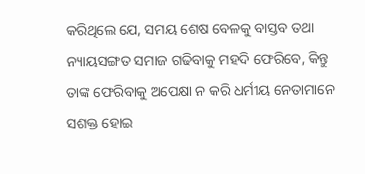କରିଥିଲେ ଯେ, ସମୟ ଶେଷ ବେଳକୁ ବାସ୍ତବ ତଥା ନ୍ୟାୟସଙ୍ଗତ ସମାଜ ଗଢିବାକୁ ମହଦି ଫେରିବେ, କିନ୍ତୁ ତାଙ୍କ ଫେରିବାକୁ ଅପେକ୍ଷା ନ କରି ଧର୍ମୀୟ ନେତାମାନେ ସଶକ୍ତ ହୋଇ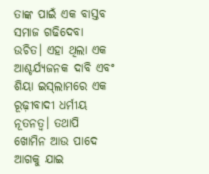ତାଙ୍କ ପାଇଁ ଏକ ବାସ୍ତବ ସମାଜ ଗଢିଦେବା ଉଚିତ। ଏହା ଥିଲା ଏକ ଆଶ୍ଚର୍ଯ୍ୟଜନକ ଦାବି ଏବଂ ଶିୟା ଇସ୍‌ଲାମରେ ଏକ ରୂଢ଼ୀବାଦୀ ଧର୍ମୀୟ ନୂତନତ୍ୱ। ତଥାପି ଖୋମିନ ଆଉ ପାଦେ ଆଗକୁ ଯାଇ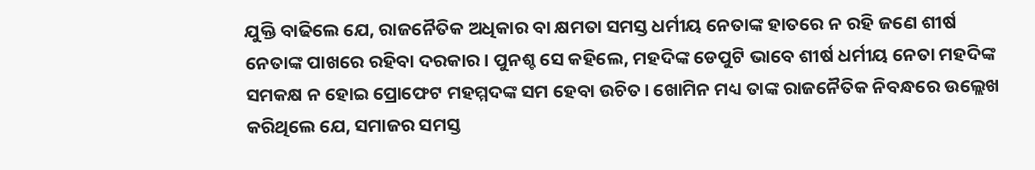ଯୁକ୍ତି ବାଢିଲେ ଯେ, ରାଜନୈତିକ ଅଧିକାର ବା କ୍ଷମତା ସମସ୍ତ ଧର୍ମୀୟ ନେତାଙ୍କ ହାତରେ ନ ରହି ଜଣେ ଶୀର୍ଷ ନେତାଙ୍କ ପାଖରେ ରହିବା ଦରକାର। ପୁନଶ୍ଚ ସେ କହିଲେ, ମହଦିଙ୍କ ଡେପୁଟି ଭାବେ ଶୀର୍ଷ ଧର୍ମୀୟ ନେତା ମହଦିଙ୍କ ସମକକ୍ଷ ନ ହୋଇ ପ୍ରୋଫେଟ ମହମ୍ମଦଙ୍କ ସମ ହେବା ଉଚିତ। ଖୋମିନ ମଧ୍ୟ ତାଙ୍କ ରାଜନୈତିକ ନିବନ୍ଧରେ ଉଲ୍ଲେଖ କରିଥିଲେ ଯେ, ସମାଜର ସମସ୍ତ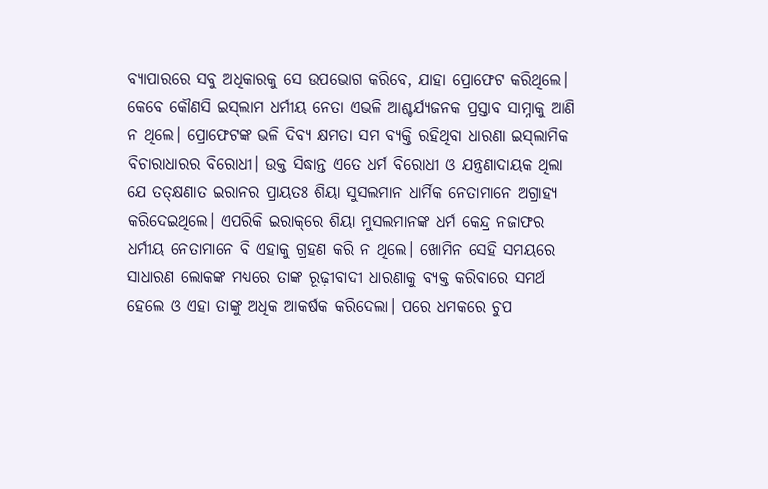ବ୍ୟାପାରରେ ସବୁ ଅଧିକାରକୁ ସେ ଉପଭୋଗ କରିବେ, ଯାହା ପ୍ରୋଫେଟ କରିଥିଲେ।
କେବେ କୌଣସି ଇସ୍‌ଲାମ ଧର୍ମୀୟ ନେତା ଏଭଳି ଆଶ୍ଚର୍ଯ୍ୟଜନକ ପ୍ରସ୍ତାବ ସାମ୍ନାକୁ ଆଣି ନ ଥିଲେ। ପ୍ରୋଫେଟଙ୍କ ଭଳି ଦିବ୍ୟ କ୍ଷମତା ସମ ବ୍ୟକ୍ତି ରହିଥିବା ଧାରଣା ଇସ୍‌ଲାମିକ ବିଚାରାଧାରର ବିରୋଧୀ। ଉକ୍ତ ସିଦ୍ଧାନ୍ତ ଏତେ ଧର୍ମ ବିରୋଧୀ ଓ ଯନ୍ତ୍ରଣାଦାୟକ ଥିଲା ଯେ ତତ୍‌କ୍ଷଣାତ ଇରାନର ପ୍ରାୟତଃ ଶିୟା ସୁସଲମାନ ଧାର୍ମିକ ନେତାମାନେ ଅଗ୍ରାହ୍ୟ କରିଦେଇଥିଲେ। ଏପରିକି ଇରାକ୍‌ରେ ଶିୟା ମୁସଲମାନଙ୍କ ଧର୍ମ କେନ୍ଦ୍ର ନଜାଫର ଧର୍ମୀୟ ନେତାମାନେ ବି ଏହାକୁ ଗ୍ରହଣ କରି ନ ଥିଲେ। ଖୋମିନ ସେହି ସମୟରେ ସାଧାରଣ ଲୋକଙ୍କ ମଧ୍ୟରେ ତାଙ୍କ ରୂଢ଼ୀବାଦୀ ଧାରଣାକୁ ବ୍ୟକ୍ତ କରିବାରେ ସମର୍ଥ ହେଲେ ଓ ଏହା ତାଙ୍କୁ ଅଧିକ ଆକର୍ଷକ କରିଦେଲା। ପରେ ଧମକରେ ଚୁପ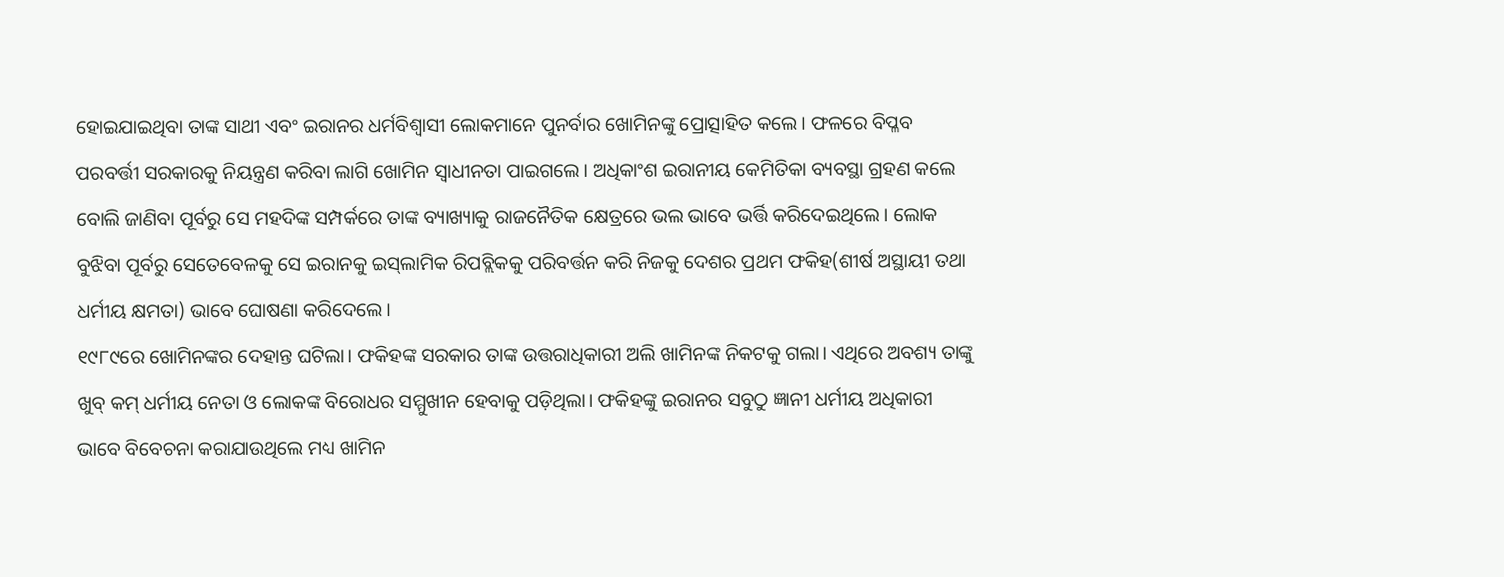ହୋଇଯାଇଥିବା ତାଙ୍କ ସାଥୀ ଏବଂ ଇରାନର ଧର୍ମବିଶ୍ୱାସୀ ଲୋକମାନେ ପୁନର୍ବାର ଖୋମିନଙ୍କୁ ପ୍ରୋତ୍ସାହିତ କଲେ। ଫଳରେ ବିପ୍ଳବ ପରବର୍ତ୍ତୀ ସରକାରକୁ ନିୟନ୍ତ୍ରଣ କରିବା ଲାଗି ଖୋମିନ ସ୍ବାଧୀନତା ପାଇଗଲେ। ଅଧିକାଂଶ ଇରାନୀୟ କେମିତିକା ବ୍ୟବସ୍ଥା ଗ୍ରହଣ କଲେ ବୋଲି ଜାଣିବା ପୂର୍ବରୁ ସେ ମହଦିଙ୍କ ସମ୍ପର୍କରେ ତାଙ୍କ ବ୍ୟାଖ୍ୟାକୁ ରାଜନୈତିକ କ୍ଷେତ୍ରରେ ଭଲ ଭାବେ ଭର୍ତ୍ତି କରିଦେଇଥିଲେ। ଲୋକ ବୁଝିବା ପୂର୍ବରୁ ସେତେବେଳକୁ ସେ ଇରାନକୁ ଇସ୍‌ଲାମିକ ରିପବ୍ଲିକକୁ ପରିବର୍ତ୍ତନ କରି ନିଜକୁ ଦେଶର ପ୍ରଥମ ଫକିହ(ଶୀର୍ଷ ଅସ୍ଥାୟୀ ତଥା ଧର୍ମୀୟ କ୍ଷମତା) ଭାବେ ଘୋଷଣା କରିଦେଲେ।
୧୯୮୯ରେ ଖୋମିନଙ୍କର ଦେହାନ୍ତ ଘଟିଲା। ଫକିହଙ୍କ ସରକାର ତାଙ୍କ ଉତ୍ତରାଧିକାରୀ ଅଲି ଖାମିନଙ୍କ ନିକଟକୁ ଗଲା। ଏଥିରେ ଅବଶ୍ୟ ତାଙ୍କୁ ଖୁବ୍‌ କମ୍‌ ଧର୍ମୀୟ ନେତା ଓ ଲୋକଙ୍କ ବିରୋଧର ସମ୍ମୁଖୀନ ହେବାକୁ ପଡ଼ିଥିଲା। ଫକିହଙ୍କୁ ଇରାନର ସବୁଠୁ ଜ୍ଞାନୀ ଧର୍ମୀୟ ଅଧିକାରୀ ଭାବେ ବିବେଚନା କରାଯାଉଥିଲେ ମଧ୍ୟ ଖାମିନ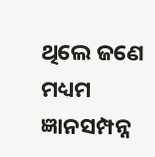ଥିଲେ ଜଣେ ମଧ୍ୟମ ଜ୍ଞାନସମ୍ପନ୍ନ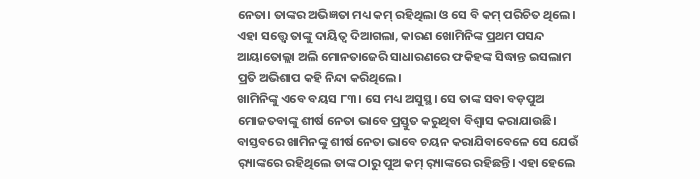ନେତା। ତାଙ୍କର ଅଭିଜ୍ଞତା ମଧ୍ୟ କମ୍‌ ରହିଥିଲା ଓ ସେ ବି କମ୍‌ ପରିଚିତ ଥିଲେ। ଏହା ସତ୍ତ୍ୱେ ତାଙ୍କୁ ଦାୟିତ୍ୱ ଦିଆଗଲା, କାରଣ ଖୋମିନିଙ୍କ ପ୍ରଥମ ପସନ୍ଦ ଆୟାତୋଲ୍ଲା ଅଲି ମୋନତାଜେରି ସାଧାରଣରେ ଫକିହଙ୍କ ସିଦ୍ଧାନ୍ତ ଇସଲାମ ପ୍ରତି ଅଭିଶାପ କହି ନିନ୍ଦା କରିଥିଲେ।
ଖାମିନିଙ୍କୁ ଏବେ ବୟସ ୮୩। ସେ ମଧ୍ୟ ଅସୁସ୍ଥ। ସେ ତାଙ୍କ ସବା ବଡ଼ପୁଅ ମୋଜତବାଙ୍କୁ ଶୀର୍ଷ ନେତା ଭାବେ ପ୍ରସ୍ତୁତ କରୁଥିବା ବିଶ୍ୱାସ କରାଯାଉଛି। ବାସ୍ତବରେ ଖାମିନଙ୍କୁ ଶୀର୍ଷ ନେତା ଭାବେ ଚୟନ କରାଯିବାବେଳେ ସେ ଯେଉଁ ର଼୍ୟାଙ୍କରେ ରହିଥିଲେ ତାଙ୍କ ଠାରୁ ପୁଅ କମ୍‌ ର଼୍ୟାଙ୍କରେ ରହିଛନ୍ତି। ଏହା ହେଲେ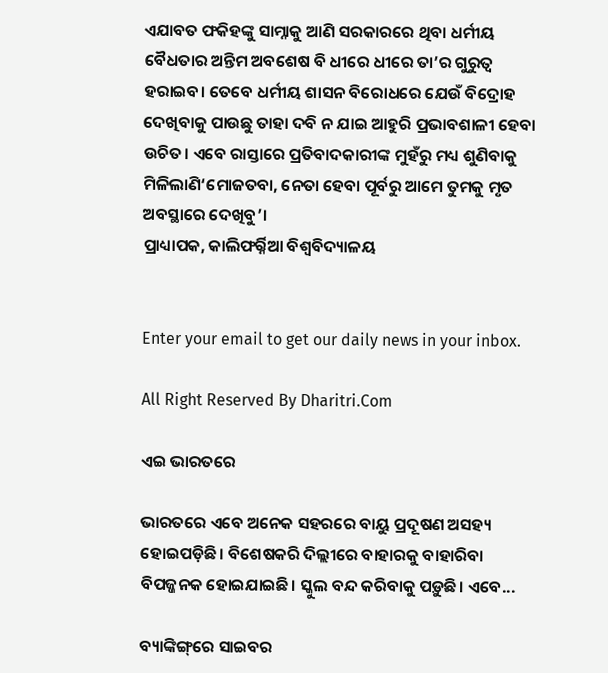ଏଯାବତ ଫକିହଙ୍କୁ ସାମ୍ନାକୁ ଆଣି ସରକାରରେ ଥିବା ଧର୍ମୀୟ ବୈଧତାର ଅନ୍ତିମ ଅବଶେଷ ବି ଧୀରେ ଧୀରେ ତା’ର ଗୁରୁତ୍ୱ ହରାଇବ। ତେବେ ଧର୍ମୀୟ ଶାସନ ବିରୋଧରେ ଯେଉଁ ବିଦ୍ରୋହ ଦେଖିବାକୁ ପାଉଛୁ ତାହା ଦବି ନ ଯାଇ ଆହୁରି ପ୍ରଭାବଶାଳୀ ହେବା ଉଚିତ। ଏବେ ରାସ୍ତାରେ ପ୍ରତିବାଦକାରୀଙ୍କ ମୁହଁରୁ ମଧ୍ୟ ଶୁଣିବାକୁ ମିଳିଲାଣି‘ମୋଜତବା, ନେତା ହେବା ପୂର୍ବରୁ ଆମେ ତୁମକୁ ମୃତ ଅବସ୍ଥାରେ ଦେଖିବୁ’।
ପ୍ରାଧ୍ୟାପକ, କାଲିଫର୍ର୍ନିଆ ବିଶ୍ୱବିଦ୍ୟାଳୟ


Enter your email to get our daily news in your inbox.

All Right Reserved By Dharitri.Com

ଏଇ ଭାରତରେ

ଭାରତରେ ଏବେ ଅନେକ ସହରରେ ବାୟୁ ପ୍ରଦୂଷଣ ଅସହ୍ୟ ହୋଇପଡ଼ିଛି। ବିଶେଷକରି ଦିଲ୍ଲୀରେ ବାହାରକୁ ବାହାରିବା ବିପଜ୍ଜନକ ହୋଇଯାଇଛି। ସ୍କୁଲ ବନ୍ଦ କରିବାକୁ ପଡ଼ୁଛି। ଏବେ...

ବ୍ୟାଙ୍କିଙ୍ଗ୍‌ରେ ସାଇବର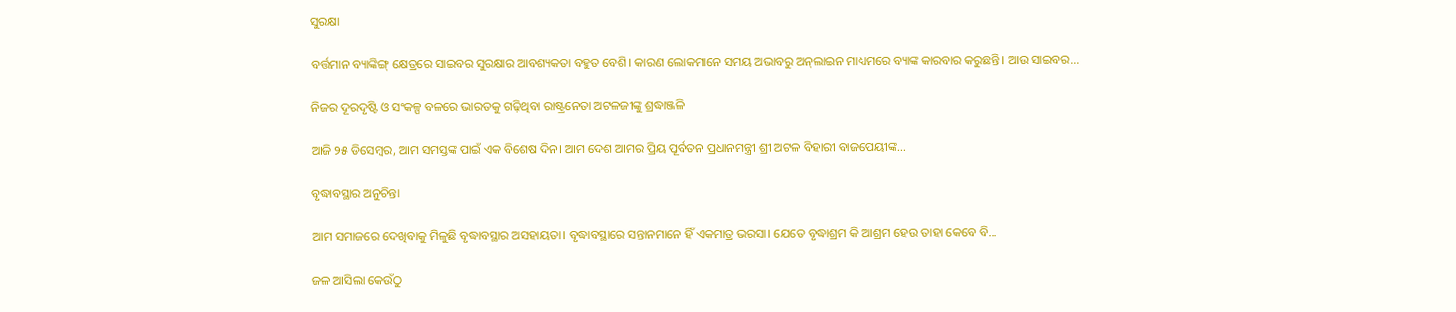ସୁରକ୍ଷା

ବର୍ତ୍ତମାନ ବ୍ୟାଙ୍କିଙ୍ଗ୍‌ କ୍ଷେତ୍ରରେ ସାଇବର ସୁରକ୍ଷାର ଆବଶ୍ୟକତା ବହୁତ ବେଶି। କାରଣ ଲୋକମାନେ ସମୟ ଅଭାବରୁ ଅନ୍‌ଲାଇନ ମାଧ୍ୟମରେ ବ୍ୟାଙ୍କ କାରବାର କରୁଛନ୍ତି। ଆଉ ସାଇବର...

ନିଜର ଦୂରଦୃଷ୍ଟି ଓ ସଂକଳ୍ପ ବଳରେ ଭାରତକୁ ଗଢ଼ିଥିବା ରାଷ୍ଟ୍ରନେତା ଅଟଳଜୀଙ୍କୁ ଶ୍ରଦ୍ଧାଞ୍ଜଳି

ଆଜି ୨୫ ଡିସେମ୍ବର, ଆମ ସମସ୍ତଙ୍କ ପାଇଁ ଏକ ବିଶେଷ ଦିନ। ଆମ ଦେଶ ଆମର ପ୍ରିୟ ପୂର୍ବତନ ପ୍ରଧାନମନ୍ତ୍ରୀ ଶ୍ରୀ ଅଟଳ ବିହାରୀ ବାଜପେୟୀଙ୍କ...

ବୃଦ୍ଧାବସ୍ଥାର ଅନୁଚିନ୍ତା

ଆମ ସମାଜରେ ଦେଖିବାକୁ ମିଳୁଛି ବୃଦ୍ଧାବସ୍ଥାର ଅସହାୟତା। ବୃଦ୍ଧାବସ୍ଥାରେ ସନ୍ତାନମାନେ ହିଁ ଏକମାତ୍ର ଭରସା। ଯେତେ ବୃଦ୍ଧାଶ୍ରମ କି ଆଶ୍ରମ ହେଉ ତାହା କେବେ ବି...

ଜଳ ଆସିଲା କେଉଁଠୁ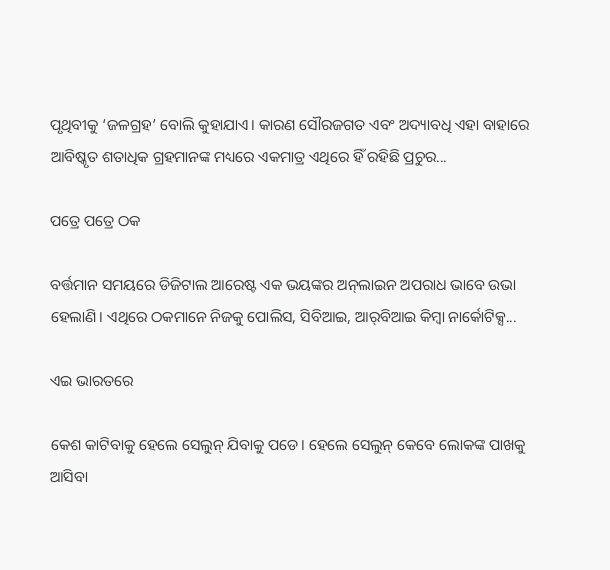ପୃଥିବୀକୁ ‘ଜଳଗ୍ରହ’ ବୋଲି କୁହାଯାଏ। କାରଣ ସୌରଜଗତ ଏବଂ ଅଦ୍ୟାବଧି ଏହା ବାହାରେ ଆବିଷ୍କୃତ ଶତାଧିକ ଗ୍ରହମାନଙ୍କ ମଧ୍ୟରେ ଏକମାତ୍ର ଏଥିରେ ହିଁ ରହିଛି ପ୍ରଚୁର...

ପତ୍ରେ ପତ୍ରେ ଠକ

ବର୍ତ୍ତମାନ ସମୟରେ ଡିଜିଟାଲ ଆରେଷ୍ଟ ଏକ ଭୟଙ୍କର ଅନ୍‌ଲାଇନ ଅପରାଧ ଭାବେ ଉଭା ହେଲାଣି। ଏଥିରେ ଠକମାନେ ନିଜକୁ ପୋଲିସ, ସିବିଆଇ, ଆର୍‌ବିଆଇ କିମ୍ବା ନାର୍କୋଟିକ୍ସ...

ଏଇ ଭାରତରେ

କେଶ କାଟିବାକୁ ହେଲେ ସେଲୁନ୍‌ ଯିବାକୁ ପଡେ। ହେଲେ ସେଲୁନ୍‌ କେବେ ଲୋକଙ୍କ ପାଖକୁ ଆସିବା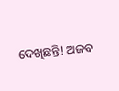ଦେଖିଛନ୍ତି! ଅଜବ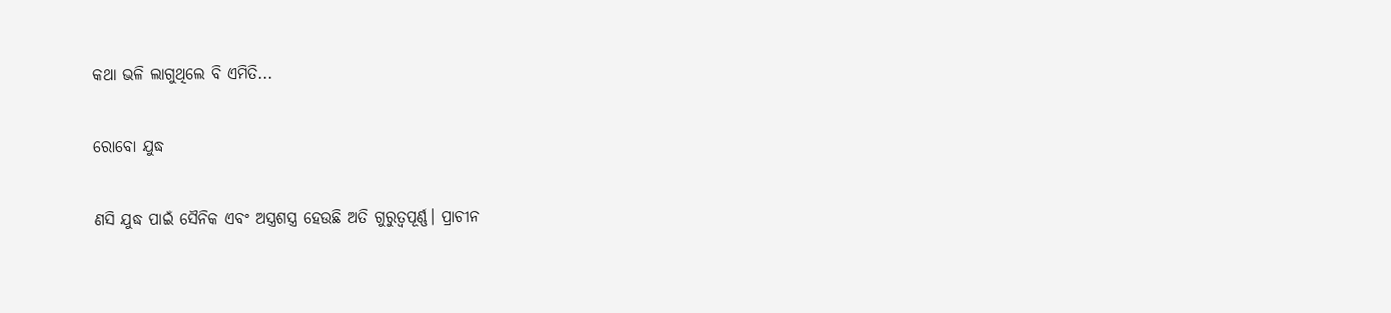କଥା ଭଳି ଲାଗୁଥିଲେ ବି ଏମିତି...

ରୋବୋ ଯୁଦ୍ଧ

ଣସି ଯୁଦ୍ଧ ପାଇଁ ସୈନିକ ଏବଂ ଅସ୍ତ୍ରଶସ୍ତ୍ର ହେଉଛି ଅତି ଗୁରୁତ୍ୱପୂର୍ଣ୍ଣ। ପ୍ରାଚୀନ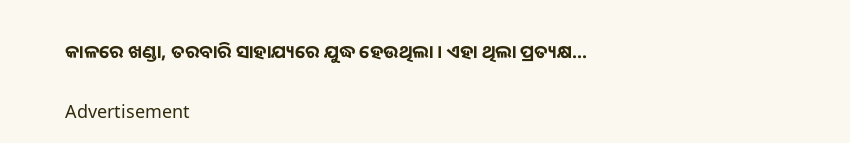କାଳରେ ଖଣ୍ଡା, ତରବାରି ସାହାଯ୍ୟରେ ଯୁଦ୍ଧ ହେଉଥିଲା। ଏହା ଥିଲା ପ୍ରତ୍ୟକ୍ଷ...

Advertisement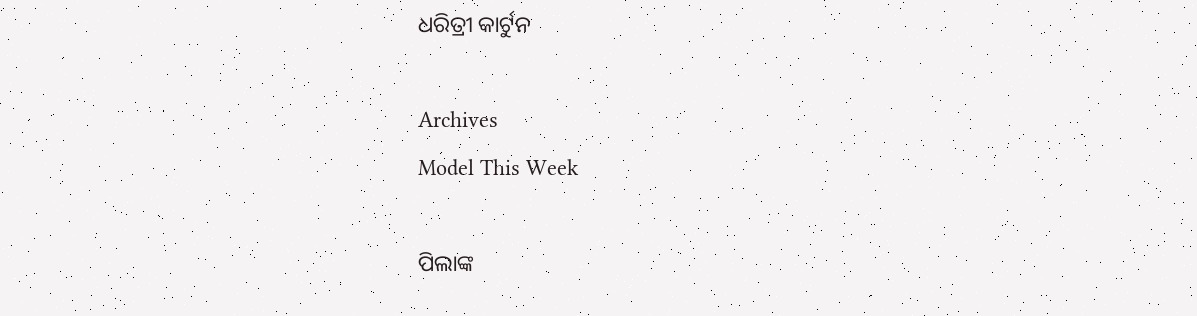ଧରିତ୍ରୀ କାର୍ଟୁନ

Archives
Model This Week

ପିଲାଙ୍କ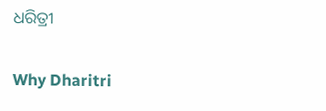ଧରିତ୍ରୀ

Why Dharitri